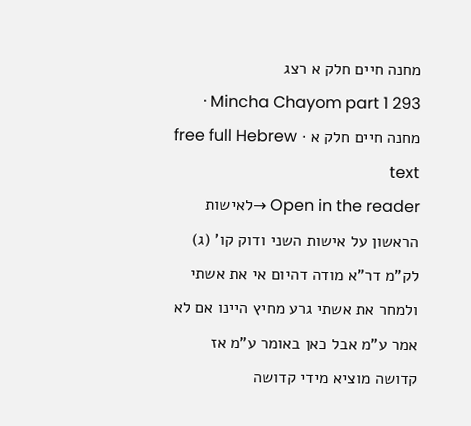מחנה חיים חלק א רצג
Mincha Chayom part 1 293 · מחנה חיים חלק א · free full Hebrew text
Open in the reader →לאישות הראשון על אישות השני ודוק קו' (ג) לק"מ דר"א מודה דהיום אי את אשתי ולמחר את אשתי גרע מחיץ היינו אם לא אמר ע"מ אבל כאן באומר ע"מ אז קדושה מוציא מידי קדושה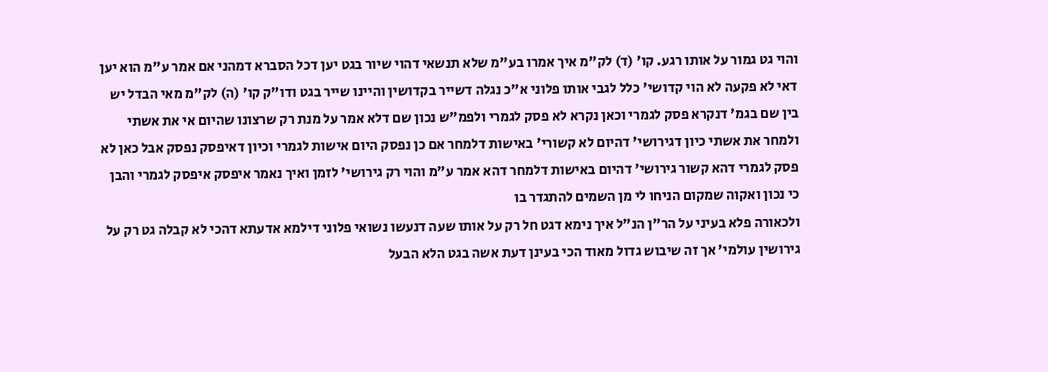והוי גט גמור על אותו רגע. קו' (ד) לק"מ איך אמרו בע"מ שלא תנשאי דהוי שיור בגט יען דכל הסברא דמהני אם אמר ע"מ הוא יען דאי לא פקעה לא הוי קדושי' כלל לגבי אותו פלוני א"כ נגלה דשייר בקדושין והיינו שייר בגט ודו"ק קו' (ה) לק"מ מאי הבדל יש בין שם בגמ' דנקרא פסק לגמרי וכאן נקרא לא פסק לגמרי ולפמ"ש נכון שם דלא אמר על מנת רק שרצונו שהיום אי את אשתי ולמחר את אשתי כיון דגירושי' דהיום לא קשורי' באישות דלמחר אם כן נפסק היום אישות לגמרי וכיון דאיפסק נפסק אבל כאן לא פסק לגמרי דהא קשור גירושי' דהיום באישות דלמחר דהא אמר ע"מ והוי רק גירושי' לזמן ואיך נאמר איפסק איפסק לגמרי והבן כי נכון ואקוה שמקום הניחו לי מן השמים להתגדר בו
ולכאורה פלא בעיני על הר"ן הנ"ל איך נימא דגט חל רק על אותו שעה דנעשו נשואי פלוני דילמא אדעתא דהכי לא קבלה גט רק על גירושין עולמי' אך זה שיבוש גדול מאוד הכי בעינן דעת אשה בגט הלא הבעל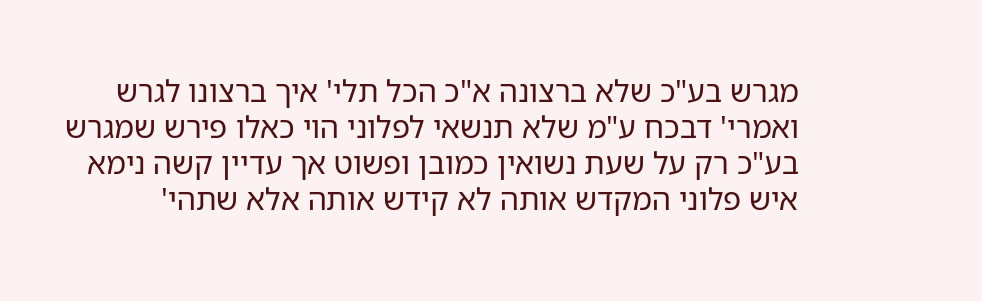מגרש בע"כ שלא ברצונה א"כ הכל תלי' איך ברצונו לגרש ואמרי' דבכח ע"מ שלא תנשאי לפלוני הוי כאלו פירש שמגרש בע"כ רק על שעת נשואין כמובן ופשוט אך עדיין קשה נימא איש פלוני המקדש אותה לא קידש אותה אלא שתהי'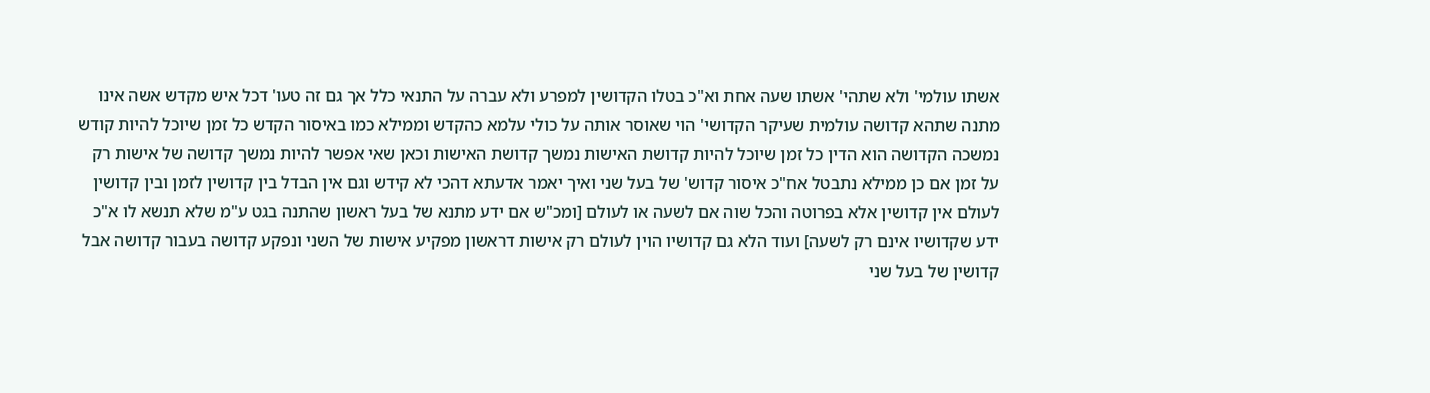אשתו עולמי' ולא שתהי' אשתו שעה אחת וא"כ בטלו הקדושין למפרע ולא עברה על התנאי כלל אך גם זה טעו' דכל איש מקדש אשה אינו מתנה שתהא קדושה עולמית שעיקר הקדושי' הוי שאוסר אותה על כולי עלמא כהקדש וממילא כמו באיסור הקדש כל זמן שיוכל להיות קודש נמשכה הקדושה הוא הדין כל זמן שיוכל להיות קדושת האישות נמשך קדושת האישות וכאן שאי אפשר להיות נמשך קדושה של אישות רק על זמן אם כן ממילא נתבטל אח"כ איסור קדוש' של בעל שני ואיך יאמר אדעתא דהכי לא קידש וגם אין הבדל בין קדושין לזמן ובין קדושין לעולם אין קדושין אלא בפרוטה והכל שוה אם לשעה או לעולם [ומכ"ש אם ידע מתנא של בעל ראשון שהתנה בגט ע"מ שלא תנשא לו א"כ ידע שקדושיו אינם רק לשעה] ועוד הלא גם קדושיו הוין לעולם רק אישות דראשון מפקיע אישות של השני ונפקע קדושה בעבור קדושה אבל קדושין של בעל שני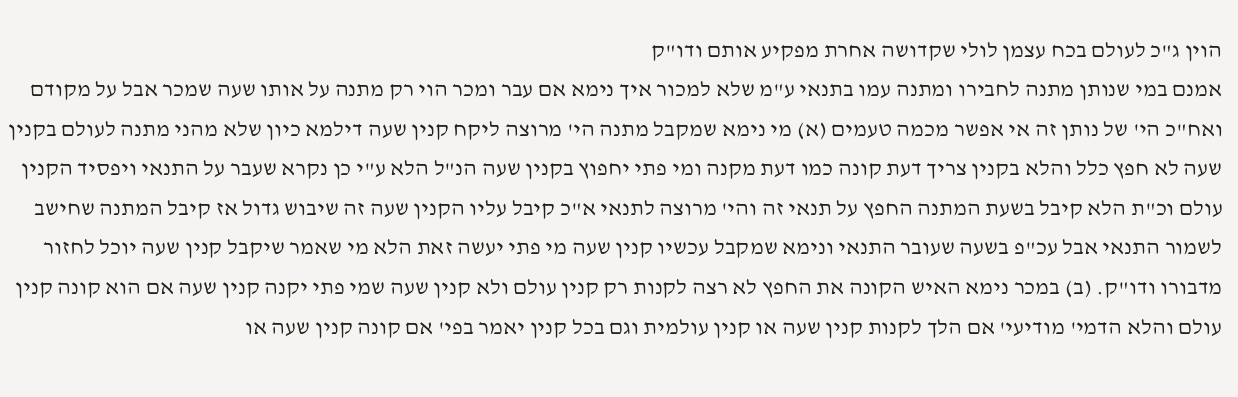הוין ג"כ לעולם בכח עצמן לולי שקדושה אחרת מפקיע אותם ודו"ק
אמנם במי שנותן מתנה לחבירו ומתנה עמו בתנאי ע"מ שלא למכור איך נימא אם עבר ומכר הוי רק מתנה על אותו שעה שמכר אבל על מקודם ואח"כ הי' של נותן זה אי אפשר מכמה טעמים (א) מי נימא שמקבל מתנה הי' מרוצה ליקח קנין שעה דילמא כיון שלא מהני מתנה לעולם בקנין שעה לא חפץ כלל והלא בקנין צריך דעת קונה כמו דעת מקנה ומי פתי יחפוץ בקנין שעה הנ"ל הלא ע"י כן נקרא שעבר על התנאי ויפסיד הקנין עולם וכ"ת הלא קיבל בשעת המתנה החפץ על תנאי זה והי' מרוצה לתנאי א"כ קיבל עליו הקנין שעה זה שיבוש גדול אז קיבל המתנה שחישב לשמור התנאי אבל עכ"פ בשעה שעובר התנאי ונימא שמקבל עכשיו קנין שעה מי פתי יעשה זאת הלא מי שאמר שיקבל קנין שעה יוכל לחזור מדבורו ודו"ק. (ב) במכר נימא האיש הקונה את החפץ לא רצה לקנות רק קנין עולם ולא קנין שעה שמי פתי יקנה קנין שעה אם הוא קונה קנין עולם והלא הדמי' מודיעי' אם הלך לקנות קנין שעה או קנין עולמית וגם בכל קנין יאמר בפי' אם קונה קנין שעה או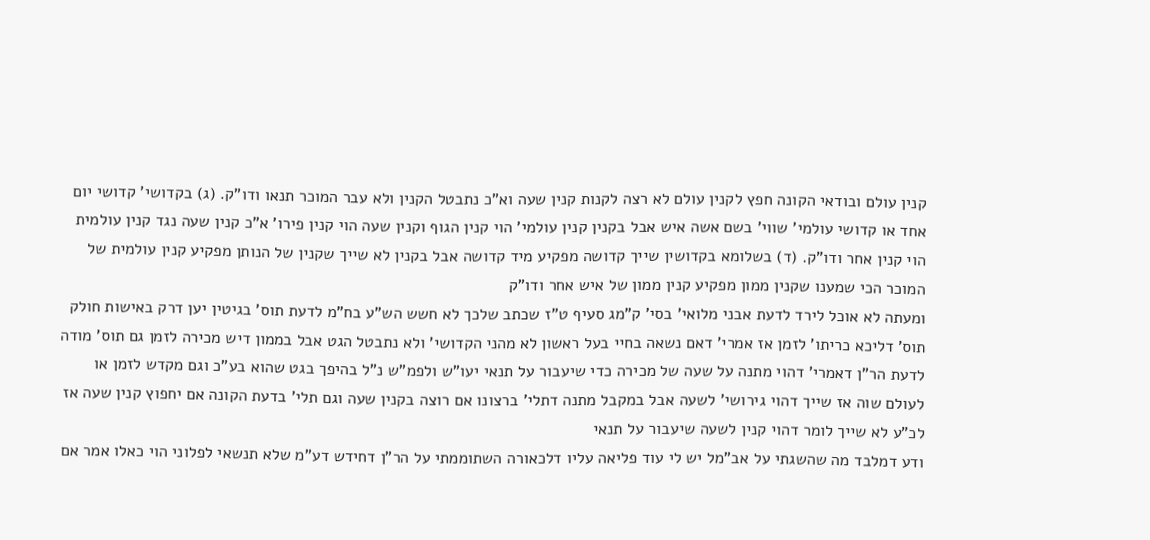קנין עולם ובודאי הקונה חפץ לקנין עולם לא רצה לקנות קנין שעה וא"כ נתבטל הקנין ולא עבר המוכר תנאו ודו"ק. (ג) בקדושי' קדושי יום אחד או קדושי עולמי' שווי' בשם אשה איש אבל בקנין קנין עולמי' הוי קנין הגוף וקנין שעה הוי קנין פירו' א"כ קנין שעה נגד קנין עולמית הוי קנין אחר ודו"ק. (ד) בשלומא בקדושין שייך קדושה מפקיע מיד קדושה אבל בקנין לא שייך שקנין של הנותן מפקיע קנין עולמית של המוכר הכי שמענו שקנין ממון מפקיע קנין ממון של איש אחר ודו"ק
ומעתה לא אוכל לירד לדעת אבני מלואי' בסי' ק"מג סעיף ט"ז שכתב שלכך לא חשש הש"ע בח"מ לדעת תוס' בגיטין יען דרק באישות חולק תוס' דליכא כריתו' לזמן אז אמרי' דאם נשאה בחיי בעל ראשון לא מהני הקדושי' ולא נתבטל הגט אבל בממון דיש מכירה לזמן גם תוס' מודה לדעת הר"ן דאמרי' דהוי מתנה על שעה של מכירה כדי שיעבור על תנאי יעו"ש ולפמ"ש נ"ל בהיפך בגט שהוא בע"כ וגם מקדש לזמן או לעולם שוה אז שייך דהוי גירושי' לשעה אבל במקבל מתנה דתלי' ברצונו אם רוצה בקנין שעה וגם תלי' בדעת הקונה אם יחפוץ קנין שעה אז לכ"ע לא שייך לומר דהוי קנין לשעה שיעבור על תנאי
ודע דמלבד מה שהשגתי על אב"מל יש לי עוד פליאה עליו דלכאורה השתוממתי על הר"ן דחידש דע"מ שלא תנשאי לפלוני הוי כאלו אמר אם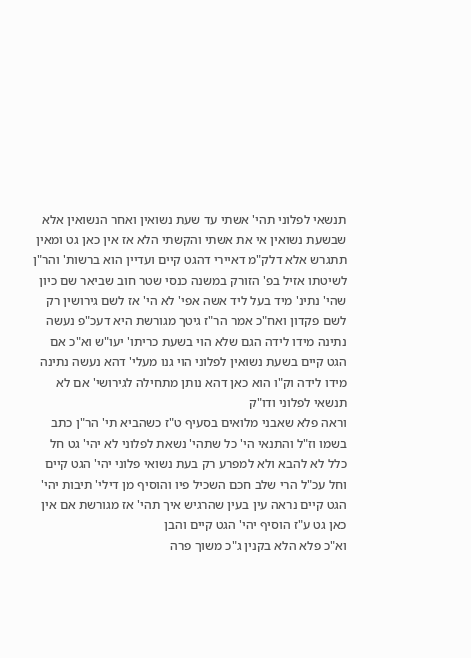תנשאי לפלוני תהי' אשתי עד שעת נשואין ואחר הנשואין אלא שבשעת נשואין אי את אשתי והקשתי הלא אז אין כאן גט ומאין תתגרש אלא דלק"מ דאיירי דהגט קיים ועדיין הוא ברשות' והר"ן לשיטתו אזיל בפ' הזורק במשנה כנסי שטר חוב שביאר שם כיון שהי' נתינ' מיד בעל ליד אשה אפי' לא הי' אז לשם גירושין רק לשם פקדון ואח"כ אמר הר"ז גיטך מגורשת היא דעכ"פ נעשה נתינה מידו לידה הגם שלא הוי בשעת כריתו' יעו"ש וא"כ אם הגט קיים בשעת נשואין לפלוני הוי גנו מעלי' דהא נעשה נתינה מידו לידה וק"ו הוא כאן דהא נותן מתחילה לגירושי' אם לא תנשאי לפלוני ודו"ק
וראה פלא שאבני מלואים בסעיף ט"ז כשהביא תי' הר"ן כתב בשמו וז"ל והתנאי הי' כל שתהי' נשאת לפלוני לא יהי' גט חל כלל לא להבא ולא למפרע רק בעת נשואי פלוני יהי' הגט קיים וחל עכ"ל הרי שלב חכם השכיל פיו והוסיף מן דילי' תיבות יהי' הגט קיים נראה עין בעין שהרגיש איך תהי' אז מגורשת אם אין כאן גט ע"ז הוסיף יהי' הגט קיים והבן
וא"כ פלא הלא בקנין ג"כ משוך פרה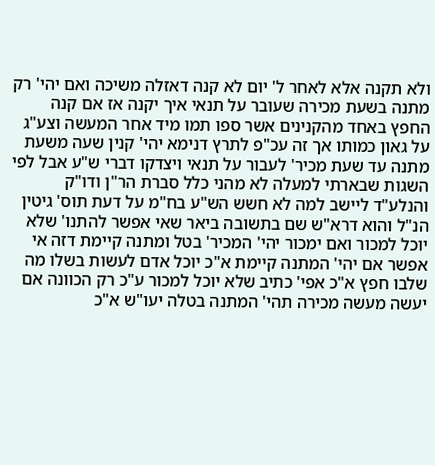ולא תקנה אלא לאחר ל' יום לא קנה דאזלה משיכה ואם יהי' רק מתנה בשעת מכירה שעובר על תנאי איך יקנה אז אם קנה החפץ באחד מהקנינים אשר ספו תמו מיד אחר המעשה וצע"ג על גאון כמותו אך זה עכ"פ לתרץ דנימא יהי' קנין שעה משעת מתנה עד שעת מכיר' לעבור על תנאי ויצדקו דברי ש"ע אבל לפי השגות שבארתי למעלה לא מהני כלל סברת הר"ן ודו"ק
והנלע"ד ליישב למה לא חשש הש"ע בח"מ על דעת תוס' גיטין הנ"ל והוא דרא"ש שם בתשובה ביאר שאי אפשר להתנו' שלא יוכל למכור ואם ימכור יהי' המכיר' בטל ומתנה קיימת דזה אי אפשר אם יהי' המתנה קיימת א"כ יוכל אדם לעשות בשלו מה שלבו חפץ א"כ אפי' כתיב שלא יוכל למכור ע"כ רק הכוונה אם יעשה מעשה מכירה תהי' המתנה בטלה יעו"ש א"כ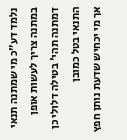נלמד דע"כ מי שמתנה תנאי במתנה צריך לעשות אופן דמתנה תהי' בטילה דלולי כן התנאי בטל כמובן
אך מי יכחיש שדעת נותן חפץ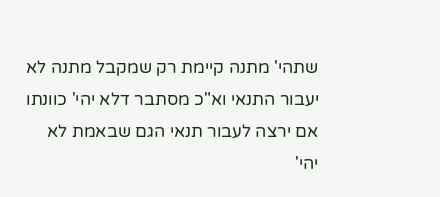שתהי' מתנה קיימת רק שמקבל מתנה לא יעבור התנאי וא"כ מסתבר דלא יהי' כוונתו אם ירצה לעבור תנאי הגם שבאמת לא יהי'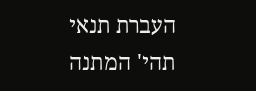העברת תנאי תהי' המתנה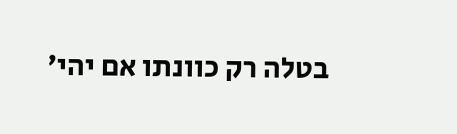בטלה רק כוונתו אם יהי'